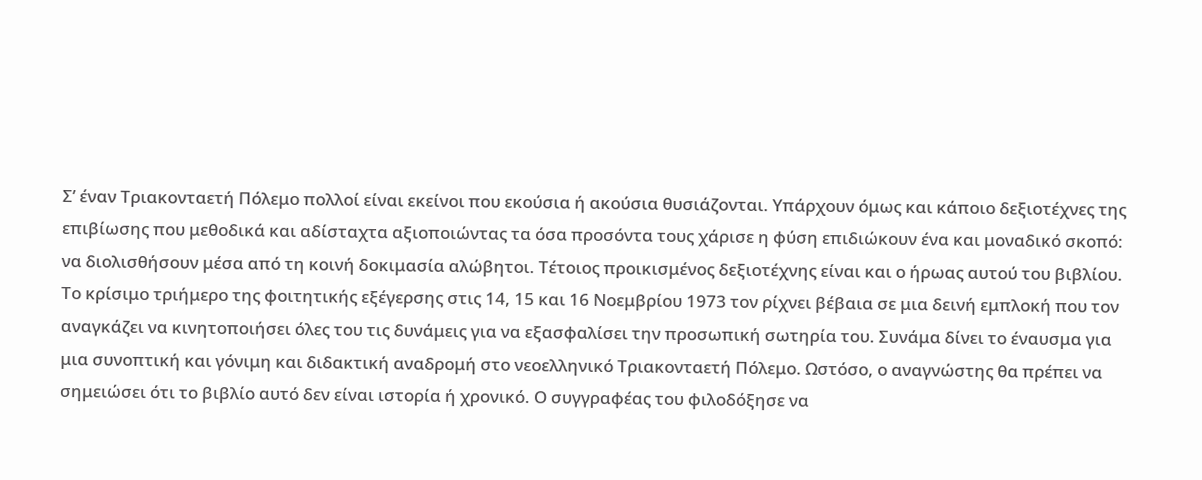Σ’ έναν Τριακονταετή Πόλεμο πολλοί είναι εκείνοι που εκούσια ή ακούσια θυσιάζονται. Υπάρχουν όμως και κάποιο δεξιοτέχνες της επιβίωσης που μεθοδικά και αδίσταχτα αξιοποιώντας τα όσα προσόντα τους χάρισε η φύση επιδιώκουν ένα και μοναδικό σκοπό: να διολισθήσουν μέσα από τη κοινή δοκιμασία αλώβητοι. Τέτοιος προικισμένος δεξιοτέχνης είναι και ο ήρωας αυτού του βιβλίου.
Το κρίσιμο τριήμερο της φοιτητικής εξέγερσης στις 14, 15 και 16 Νοεμβρίου 1973 τον ρίχνει βέβαια σε μια δεινή εμπλοκή που τον αναγκάζει να κινητοποιήσει όλες του τις δυνάμεις για να εξασφαλίσει την προσωπική σωτηρία του. Συνάμα δίνει το έναυσμα για μια συνοπτική και γόνιμη και διδακτική αναδρομή στο νεοελληνικό Τριακονταετή Πόλεμο. Ωστόσο, ο αναγνώστης θα πρέπει να σημειώσει ότι το βιβλίο αυτό δεν είναι ιστορία ή χρονικό. Ο συγγραφέας του φιλοδόξησε να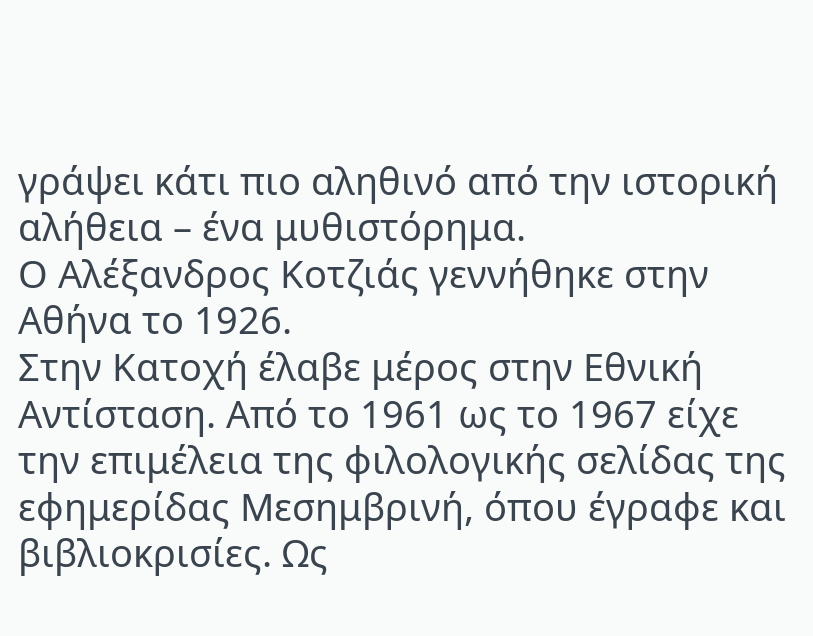γράψει κάτι πιο αληθινό από την ιστορική αλήθεια – ένα μυθιστόρημα.
Ο Αλέξανδρος Kοτζιάς γεννήθηκε στην Αθήνα το 1926.
Στην Kατοχή έλαβε μέρος στην Εθνική Αντίσταση. Από το 1961 ως το 1967 είχε την επιμέλεια της φιλολογικής σελίδας της εφημερίδας Μεσημβρινή, όπου έγραφε και βιβλιοκρισίες. Ως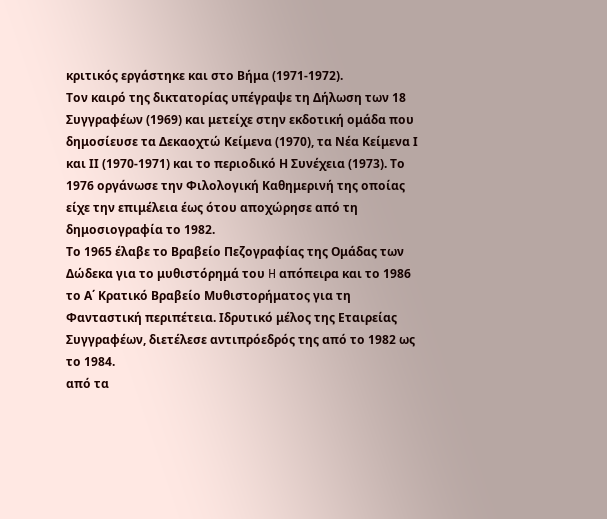κριτικός εργάστηκε και στο Βήμα (1971-1972).
Τον καιρό της δικτατορίας υπέγραψε τη Δήλωση των 18 Συγγραφέων (1969) και μετείχε στην εκδοτική ομάδα που δημοσίευσε τα Δεκαοχτώ Κείμενα (1970), τα Νέα Κείμενα Ι και ΙΙ (1970-1971) και το περιοδικό Η Συνέχεια (1973). Το 1976 οργάνωσε την Φιλολογική Καθημερινή της οποίας είχε την επιμέλεια έως ότου αποχώρησε από τη δημοσιογραφία το 1982.
Το 1965 έλαβε το Βραβείο Πεζογραφίας της Ομάδας των Δώδεκα για το μυθιστόρημά του H απόπειρα και το 1986 το Α΄ Κρατικό Bραβείο Μυθιστορήματος για τη Φανταστική περιπέτεια. Ιδρυτικό μέλος της Εταιρείας Συγγραφέων, διετέλεσε αντιπρόεδρός της από το 1982 ως το 1984.
από τα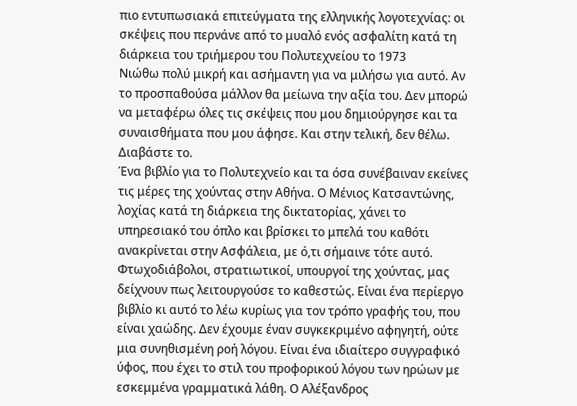πιο εντυπωσιακά επιτεύγματα της ελληνικής λογοτεχνίας: οι σκέψεις που περνάνε από το μυαλό ενός ασφαλίτη κατά τη διάρκεια του τριήμερου του Πολυτεχνείου το 1973
Νιώθω πολύ μικρή και ασήμαντη για να μιλήσω για αυτό. Αν το προσπαθούσα μάλλον θα μείωνα την αξία του. Δεν μπορώ να μεταφέρω όλες τις σκέψεις που μου δημιούργησε και τα συναισθήματα που μου άφησε. Και στην τελική, δεν θέλω. Διαβάστε το.
Ένα βιβλίο για το Πολυτεχνείο και τα όσα συνέβαιναν εκείνες τις μέρες της χούντας στην Αθήνα. Ο Μένιος Κατσαντώνης, λοχίας κατά τη διάρκεια της δικτατορίας, χάνει το υπηρεσιακό του όπλο και βρίσκει το μπελά του καθότι ανακρίνεται στην Ασφάλεια, με ό,τι σήμαινε τότε αυτό. Φτωχοδιάβολοι, στρατιωτικοί, υπουργοί της χούντας, μας δείχνουν πως λειτουργούσε το καθεστώς. Είναι ένα περίεργο βιβλίο κι αυτό το λέω κυρίως για τον τρόπο γραφής του, που είναι χαώδης. Δεν έχουμε έναν συγκεκριμένο αφηγητή, ούτε μια συνηθισμένη ροή λόγου. Είναι ένα ιδιαίτερο συγγραφικό ύφος, που έχει το στιλ του προφορικού λόγου των ηρώων με εσκεμμένα γραμματικά λάθη. Ο Αλέξανδρος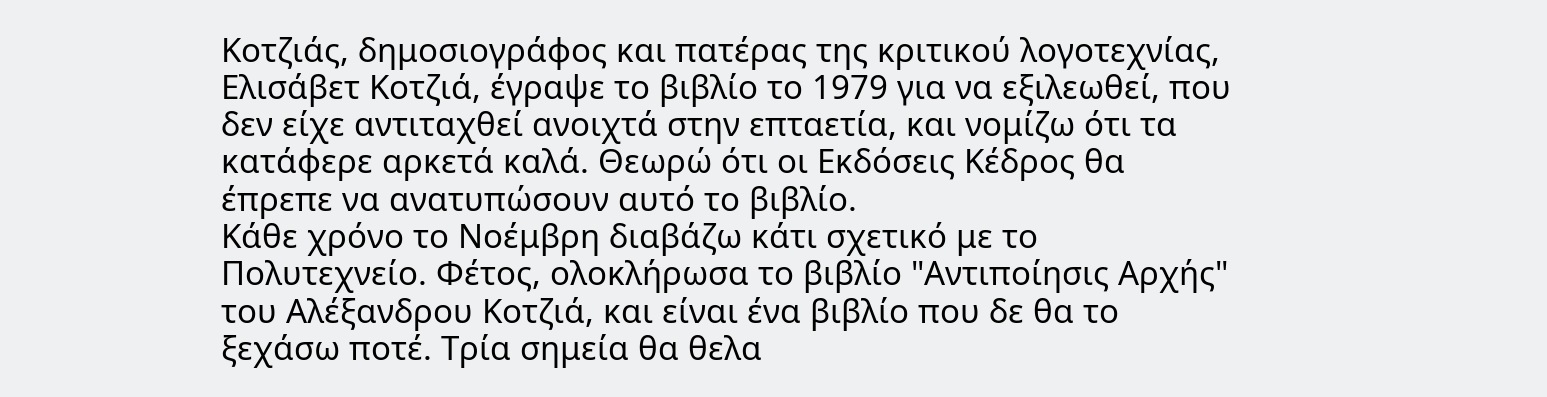Κοτζιάς, δημοσιογράφος και πατέρας της κριτικού λογοτεχνίας, Ελισάβετ Κοτζιά, έγραψε το βιβλίο το 1979 για να εξιλεωθεί, που δεν είχε αντιταχθεί ανοιχτά στην επταετία, και νομίζω ότι τα κατάφερε αρκετά καλά. Θεωρώ ότι οι Εκδόσεις Κέδρος θα έπρεπε να ανατυπώσουν αυτό το βιβλίο.
Κάθε χρόνο το Νοέμβρη διαβάζω κάτι σχετικό με το Πολυτεχνείο. Φέτος, ολοκλήρωσα το βιβλίο "Αντιποίησις Αρχής" του Αλέξανδρου Κοτζιά, και είναι ένα βιβλίο που δε θα το ξεχάσω ποτέ. Τρία σημεία θα θελα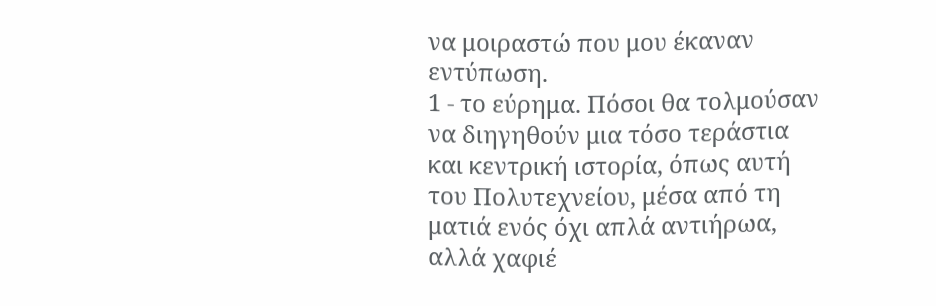να μοιραστώ που μου έκαναν εντύπωση.
1 - το εύρημα. Πόσοι θα τολμούσαν να διηγηθούν μια τόσο τεράστια και κεντρική ιστορία, όπως αυτή του Πολυτεχνείου, μέσα από τη ματιά ενός όχι απλά αντιήρωα, αλλά χαφιέ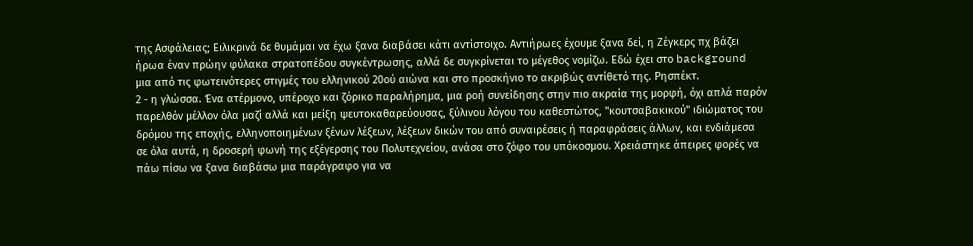της Ασφάλειας; Ειλικρινά δε θυμάμαι να έχω ξανα διαβάσει κάτι αντίστοιχο. Αντιήρωες έχουμε ξανα δεί, η Ζέγκερς πχ βάζει ήρωα έναν πρώην φύλακα στρατοπέδου συγκέντρωσης, αλλά δε συγκρίνεται το μέγεθος νομίζω. Εδώ έχει στο background μια από τις φωτεινότερες στιγμές του ελληνικού 20ού αιώνα και στο προσκήνιο το ακριβώς αντίθετό της. Ρησπέκτ.
2 - η γλώσσα. Ένα ατέρμονο, υπέροχο και ζόρικο παραλήρημα, μια ροή συνείδησης στην πιο ακραία της μορφή, όχι απλά παρόν παρελθόν μέλλον όλα μαζί αλλά και μείξη ψευτοκαθαρεύουσας, ξύλινου λόγου του καθεστώτος, "κουτσαβακικού" ιδιώματος του δρόμου της εποχής, ελληνοποιημένων ξένων λέξεων, λέξεων δικών του από συναιρέσεις ή παραφράσεις άλλων, και ενδιάμεσα σε όλα αυτά, η δροσερή φωνή της εξέγερσης του Πολυτεχνείου, ανάσα στο ζόφο του υπόκοσμου. Χρειάστηκε άπειρες φορές να πάω πίσω να ξανα διαβάσω μια παράγραφο για να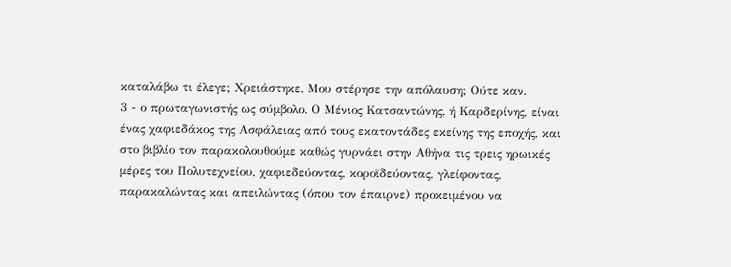καταλάβω τι έλεγε; Χρειάστηκε. Μου στέρησε την απόλαυση; Ούτε καν.
3 - ο πρωταγωνιστής ως σύμβολο. Ο Μένιος Κατσαντώνης, ή Καρδερίνης, είναι ένας χαφιεδάκος της Ασφάλειας από τους εκατοντάδες εκείνης της εποχής, και στο βιβλίο τον παρακολουθούμε καθώς γυρνάει στην Αθήνα τις τρεις ηρωικές μέρες του Πολυτεχνείου, χαφιεδεύοντας, κοροϊδεύοντας, γλείφοντας, παρακαλώντας και απειλώντας (όπου τον έπαιρνε) προκειμένου να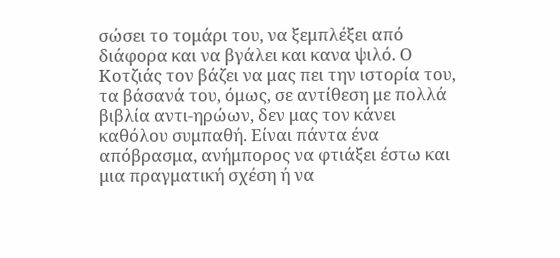σώσει το τομάρι του, να ξεμπλέξει από διάφορα και να βγάλει και κανα ψιλό. Ο Κοτζιάς τον βάζει να μας πει την ιστορία του, τα βάσανά του, όμως, σε αντίθεση με πολλά βιβλία αντι-ηρώων, δεν μας τον κάνει καθόλου συμπαθή. Είναι πάντα ένα απόβρασμα, ανήμπορος να φτιάξει έστω και μια πραγματική σχέση ή να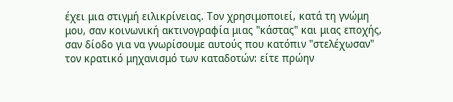έχει μια στιγμή ειλικρίνειας. Τον χρησιμοποιεί, κατά τη γνώμη μου, σαν κοινωνική ακτινογραφία μιας "κάστας" και μιας εποχής, σαν δίοδο για να γνωρίσουμε αυτούς που κατόπιν "στελέχωσαν" τον κρατικό μηχανισμό των καταδοτών: είτε πρώην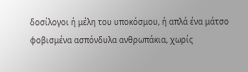δοσίλογοι ή μέλη του υποκόσμου, ή απλά ένα μάτσο φοβισμένα ασπόνδυλα ανθρωπάκια, χωρίς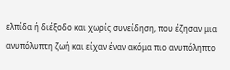ελπίδα ή διέξοδο και χωρίς συνείδηση, που έζησαν μια ανυπόλυπτη ζωή και είχαν έναν ακόμα πιο ανυπόληπτο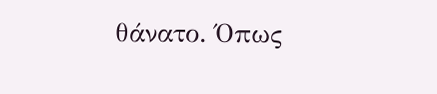θάνατο. Όπως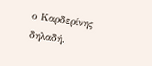ο Καρδερίνης δηλαδή.